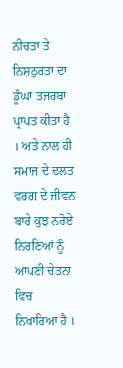ਨੀਚਤਾ ਤੇ ਨਿਸ਼ਠੁਰਤਾ ਦਾ ਡੂੰਘਾ ਤਜਰਬਾ ਪ੍ਰਾਪਤ ਕੀਤਾ ਹੈ । ਅਤੇ ਨਾਲ ਹੀ ਸਮਾਜ ਦੇ ਦਲਤ ਵਰਗ ਦੇ ਜੀਵਨ ਬਾਰੇ ਕੁਝ ਨਰੋਏ ਨਿਰਣਿਆਂ ਨੂੰ ਆਪਣੀ ਚੇਤਨਾ ਵਿਚ ਨਿਖਾਰਿਆ ਹੈ ।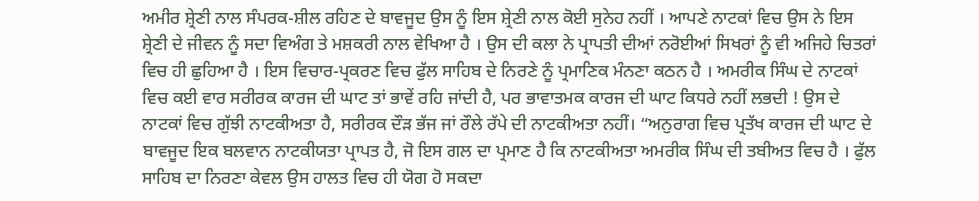ਅਮੀਰ ਸ਼੍ਰੇਣੀ ਨਾਲ ਸੰਪਰਕ-ਸ਼ੀਲ ਰਹਿਣ ਦੇ ਬਾਵਜੂਦ ਉਸ ਨੂੰ ਇਸ ਸ਼੍ਰੇਣੀ ਨਾਲ ਕੋਈ ਸੁਨੇਹ ਨਹੀਂ । ਆਪਣੇ ਨਾਟਕਾਂ ਵਿਚ ਉਸ ਨੇ ਇਸ ਸ਼੍ਰੇਣੀ ਦੇ ਜੀਵਨ ਨੂੰ ਸਦਾ ਵਿਅੰਗ ਤੇ ਮਸ਼ਕਰੀ ਨਾਲ ਵੇਖਿਆ ਹੈ । ਉਸ ਦੀ ਕਲਾ ਨੇ ਪ੍ਰਾਪਤੀ ਦੀਆਂ ਨਰੋਈਆਂ ਸਿਖਰਾਂ ਨੂੰ ਵੀ ਅਜਿਹੇ ਚਿਤਰਾਂ ਵਿਚ ਹੀ ਛੁਹਿਆ ਹੈ । ਇਸ ਵਿਚਾਰ-ਪ੍ਰਕਰਣ ਵਿਚ ਫੁੱਲ ਸਾਹਿਬ ਦੇ ਨਿਰਣੇ ਨੂੰ ਪ੍ਰਮਾਣਿਕ ਮੰਨਣਾ ਕਠਨ ਹੈ । ਅਮਰੀਕ ਸਿੰਘ ਦੇ ਨਾਟਕਾਂ ਵਿਚ ਕਈ ਵਾਰ ਸਰੀਰਕ ਕਾਰਜ ਦੀ ਘਾਟ ਤਾਂ ਭਾਵੇਂ ਰਹਿ ਜਾਂਦੀ ਹੈ, ਪਰ ਭਾਵਾਤਮਕ ਕਾਰਜ ਦੀ ਘਾਟ ਕਿਧਰੇ ਨਹੀਂ ਲਭਦੀ ! ਉਸ ਦੇ ਨਾਟਕਾਂ ਵਿਚ ਗੁੱਝੀ ਨਾਟਕੀਅਤਾ ਹੈ, ਸਰੀਰਕ ਦੌੜ ਭੱਜ ਜਾਂ ਰੌਲੇ ਰੱਪੇ ਦੀ ਨਾਟਕੀਅਤਾ ਨਹੀਂ। “ਅਨੁਰਾਗ ਵਿਚ ਪ੍ਰਤੱਖ ਕਾਰਜ ਦੀ ਘਾਟ ਦੇ ਬਾਵਜੂਦ ਇਕ ਬਲਵਾਨ ਨਾਟਕੀਯਤਾ ਪ੍ਰਾਪਤ ਹੈ, ਜੋ ਇਸ ਗਲ ਦਾ ਪ੍ਰਮਾਣ ਹੈ ਕਿ ਨਾਟਕੀਅਤਾ ਅਮਰੀਕ ਸਿੰਘ ਦੀ ਤਬੀਅਤ ਵਿਚ ਹੈ । ਫੁੱਲ ਸਾਹਿਬ ਦਾ ਨਿਰਣਾ ਕੇਵਲ ਉਸ ਹਾਲਤ ਵਿਚ ਹੀ ਯੋਗ ਹੋ ਸਕਦਾ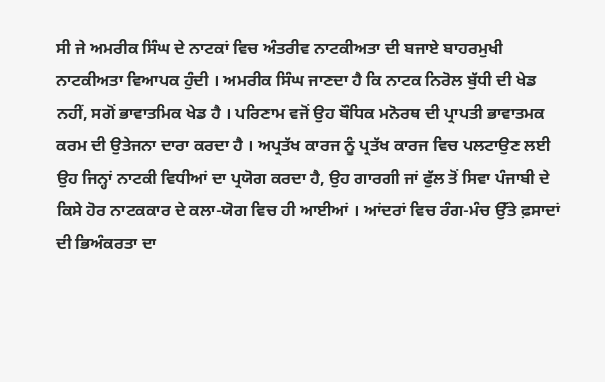ਸੀ ਜੇ ਅਮਰੀਕ ਸਿੰਘ ਦੇ ਨਾਟਕਾਂ ਵਿਚ ਅੰਤਰੀਵ ਨਾਟਕੀਅਤਾ ਦੀ ਬਜਾਏ ਬਾਹਰਮੁਖੀ ਨਾਟਕੀਅਤਾ ਵਿਆਪਕ ਹੁੰਦੀ । ਅਮਰੀਕ ਸਿੰਘ ਜਾਣਦਾ ਹੈ ਕਿ ਨਾਟਕ ਨਿਰੋਲ ਬੁੱਧੀ ਦੀ ਖੇਡ ਨਹੀਂ, ਸਗੋਂ ਭਾਵਾਤਮਿਕ ਖੇਡ ਹੈ । ਪਰਿਣਾਮ ਵਜੋਂ ਉਹ ਬੌਧਿਕ ਮਨੋਰਥ ਦੀ ਪ੍ਰਾਪਤੀ ਭਾਵਾਤਮਕ ਕਰਮ ਦੀ ਉਤੇਜਨਾ ਦਾਰਾ ਕਰਦਾ ਹੈ । ਅਪ੍ਰਤੱਖ ਕਾਰਜ ਨੂੰ ਪ੍ਰਤੱਖ ਕਾਰਜ ਵਿਚ ਪਲਟਾਉਣ ਲਈ ਉਹ ਜਿਨ੍ਹਾਂ ਨਾਟਕੀ ਵਿਧੀਆਂ ਦਾ ਪ੍ਰਯੋਗ ਕਰਦਾ ਹੈ, ਉਹ ਗਾਰਗੀ ਜਾਂ ਫੁੱਲ ਤੋਂ ਸਿਵਾ ਪੰਜਾਬੀ ਦੇ ਕਿਸੇ ਹੋਰ ਨਾਟਕਕਾਰ ਦੇ ਕਲਾ-ਯੋਗ ਵਿਚ ਹੀ ਆਈਆਂ । ਆਂਦਰਾਂ ਵਿਚ ਰੰਗ-ਮੰਚ ਉੱਤੇ ਫ਼ਸਾਦਾਂ ਦੀ ਭਿਅੰਕਰਤਾ ਦਾ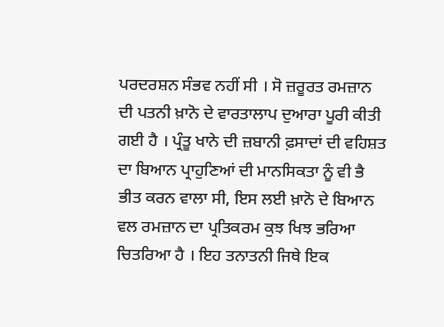ਪਰਦਰਸ਼ਨ ਸੰਭਵ ਨਹੀਂ ਸੀ । ਸੋ ਜ਼ਰੂਰਤ ਰਮਜ਼ਾਨ ਦੀ ਪਤਨੀ ਖ਼ਾਨੋ ਦੇ ਵਾਰਤਾਲਾਪ ਦੁਆਰਾ ਪੂਰੀ ਕੀਤੀ ਗਈ ਹੈ । ਪ੍ਰੰਤੂ ਖਾਨੇ ਦੀ ਜ਼ਬਾਨੀ ਫ਼ਸਾਦਾਂ ਦੀ ਵਹਿਸ਼ਤ ਦਾ ਬਿਆਨ ਪ੍ਰਾਹੁਣਿਆਂ ਦੀ ਮਾਨਸਿਕਤਾ ਨੂੰ ਵੀ ਭੈ ਭੀਤ ਕਰਨ ਵਾਲਾ ਸੀ, ਇਸ ਲਈ ਖ਼ਾਨੋ ਦੇ ਬਿਆਨ ਵਲ ਰਮਜ਼ਾਨ ਦਾ ਪ੍ਰਤਿਕਰਮ ਕੁਝ ਖਿਝ ਭਰਿਆ ਚਿਤਰਿਆ ਹੈ । ਇਹ ਤਨਾਤਨੀ ਜਿਥੇ ਇਕ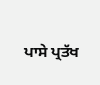ਪਾਸੇ ਪ੍ਰਤੱਖ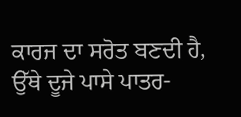ਕਾਰਜ ਦਾ ਸਰੋਤ ਬਣਦੀ ਹੈ, ਉੱਥੇ ਦੂਜੇ ਪਾਸੇ ਪਾਤਰ-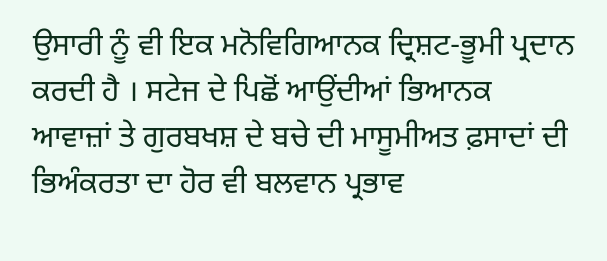ਉਸਾਰੀ ਨੂੰ ਵੀ ਇਕ ਮਨੋਵਿਗਿਆਨਕ ਦ੍ਰਿਸ਼ਟ-ਭੂਮੀ ਪ੍ਰਦਾਨ ਕਰਦੀ ਹੈ । ਸਟੇਜ ਦੇ ਪਿਛੋਂ ਆਉਂਦੀਆਂ ਭਿਆਨਕ ਆਵਾਜ਼ਾਂ ਤੇ ਗੁਰਬਖਸ਼ ਦੇ ਬਚੇ ਦੀ ਮਾਸੂਮੀਅਤ ਫ਼ਸਾਦਾਂ ਦੀ ਭਿਅੰਕਰਤਾ ਦਾ ਹੋਰ ਵੀ ਬਲਵਾਨ ਪ੍ਰਭਾਵ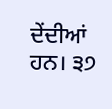ਦੇਂਦੀਆਂ ਹਨ। ੩੭